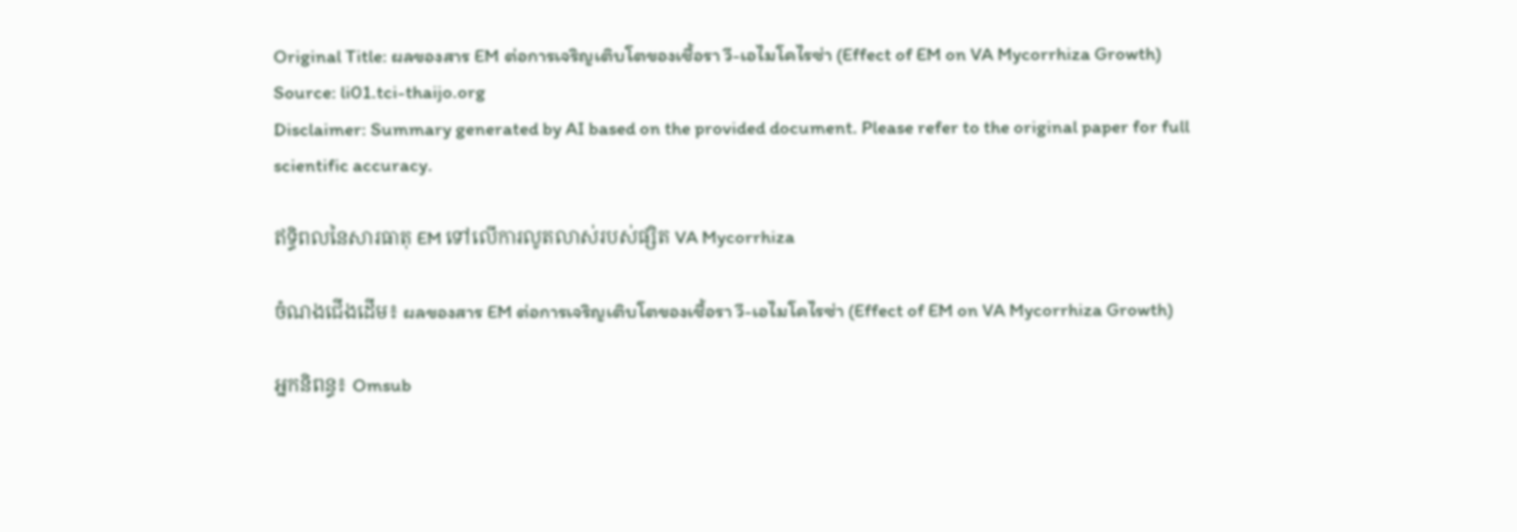Original Title: ผลของสาร EM ต่อการเจริญเติบโตของเชื้อรา วี-เอไมโคไรซ่า (Effect of EM on VA Mycorrhiza Growth)
Source: li01.tci-thaijo.org
Disclaimer: Summary generated by AI based on the provided document. Please refer to the original paper for full scientific accuracy.

ឥទ្ធិពលនៃសារធាតុ EM ទៅលើការលូតលាស់របស់ផ្សិត VA Mycorrhiza

ចំណងជើងដើម៖ ผลของสาร EM ต่อการเจริญเติบโตของเชื้อรา วี-เอไมโคไรซ่า (Effect of EM on VA Mycorrhiza Growth)

អ្នកនិពន្ធ៖ Omsub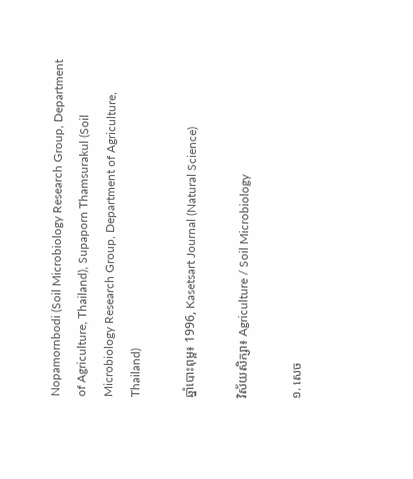Nopamornbodi (Soil Microbiology Research Group, Department of Agriculture, Thailand), Supaporn Thamsurakul (Soil Microbiology Research Group, Department of Agriculture, Thailand)

ឆ្នាំបោះពុម្ព៖ 1996, Kasetsart Journal (Natural Science)

វិស័យសិក្សា៖ Agriculture / Soil Microbiology

១. សេច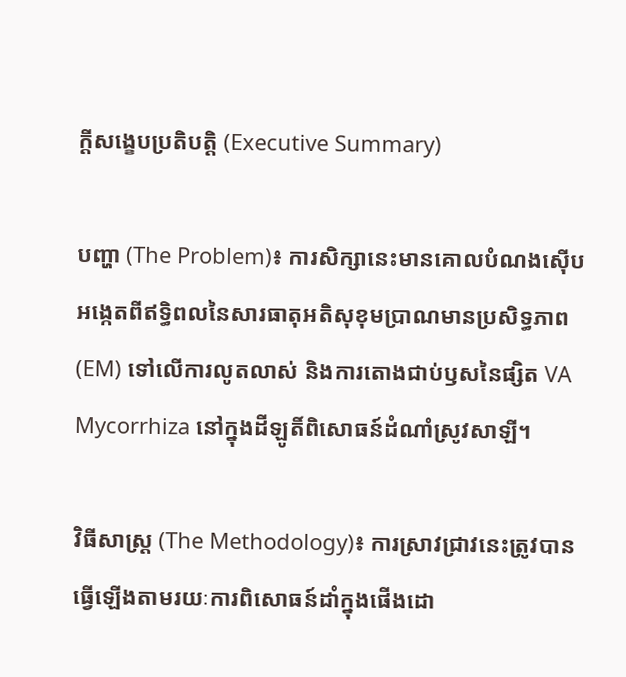ក្តីសង្ខេបប្រតិបត្តិ (Executive Summary)

បញ្ហា (The Problem)៖ ការសិក្សានេះមានគោលបំណងស៊ើបអង្កេតពីឥទ្ធិពលនៃសារធាតុអតិសុខុមប្រាណមានប្រសិទ្ធភាព (EM) ទៅលើការលូតលាស់ និងការតោងជាប់ឫសនៃផ្សិត VA Mycorrhiza នៅក្នុងដីឡូតិ៍ពិសោធន៍ដំណាំស្រូវសាឡី។

វិធីសាស្ត្រ (The Methodology)៖ ការស្រាវជ្រាវនេះត្រូវបានធ្វើឡើងតាមរយៈការពិសោធន៍ដាំក្នុងផើងដោ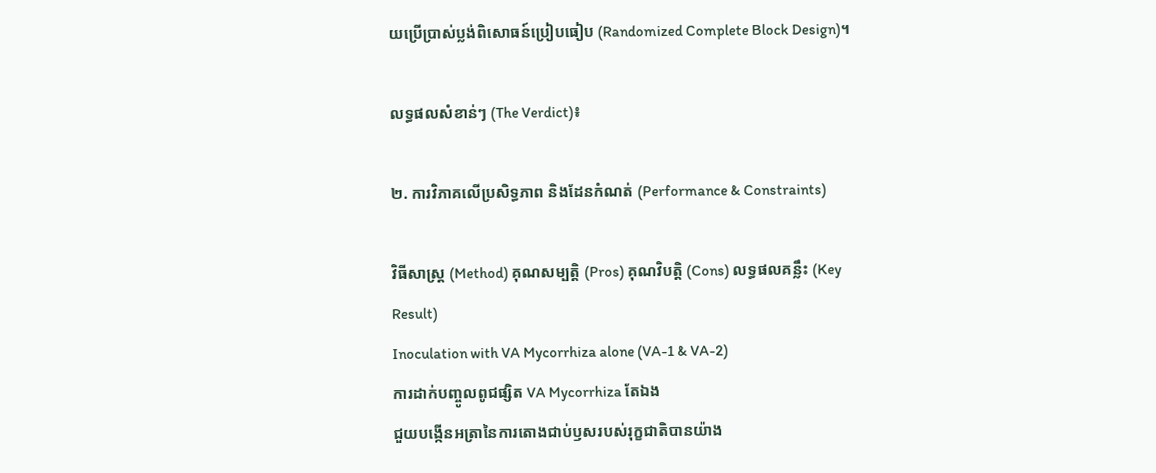យប្រើប្រាស់ប្លង់ពិសោធន៍ប្រៀបធៀប (Randomized Complete Block Design)។

លទ្ធផលសំខាន់ៗ (The Verdict)៖

២. ការវិភាគលើប្រសិទ្ធភាព និងដែនកំណត់ (Performance & Constraints)

វិធីសាស្ត្រ (Method) គុណសម្បត្តិ (Pros) គុណវិបត្តិ (Cons) លទ្ធផលគន្លឹះ (Key Result)
Inoculation with VA Mycorrhiza alone (VA-1 & VA-2)
ការដាក់បញ្ចូលពូជផ្សិត VA Mycorrhiza តែឯង
ជួយបង្កើនអត្រានៃការតោងជាប់ឫសរបស់រុក្ខជាតិបានយ៉ាង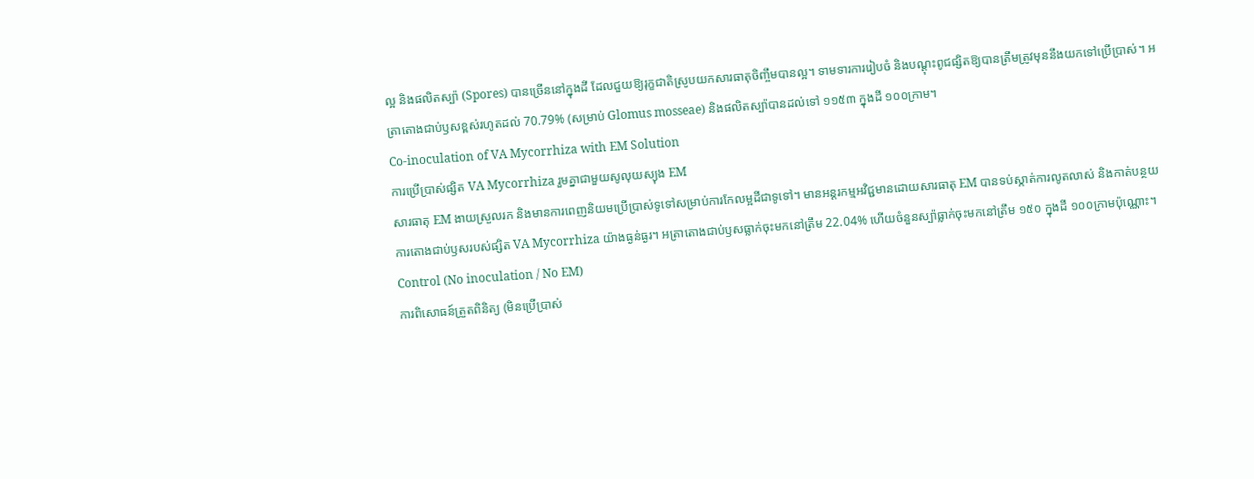ល្អ និងផលិតស្ប៉ា (Spores) បានច្រើននៅក្នុងដី ដែលជួយឱ្យរុក្ខជាតិស្រូបយកសារធាតុចិញ្ចឹមបានល្អ។ ទាមទារការរៀបចំ និងបណ្តុះពូជផ្សិតឱ្យបានត្រឹមត្រូវមុននឹងយកទៅប្រើប្រាស់។ អត្រាតោងជាប់ឫសខ្ពស់រហូតដល់ 70.79% (សម្រាប់ Glomus mosseae) និងផលិតស្ប៉ាបានដល់ទៅ ១១៥៣ ក្នុងដី ១០០ក្រាម។
Co-inoculation of VA Mycorrhiza with EM Solution
ការប្រើប្រាស់ផ្សិត VA Mycorrhiza រួមគ្នាជាមួយសូលុយស្យុង EM
សារធាតុ EM ងាយស្រួលរក និងមានការពេញនិយមប្រើប្រាស់ទូទៅសម្រាប់ការកែលម្អដីជាទូទៅ។ មានអន្តរកម្មអវិជ្ជមានដោយសារធាតុ EM បានទប់ស្កាត់ការលូតលាស់ និងកាត់បន្ថយការតោងជាប់ឫសរបស់ផ្សិត VA Mycorrhiza យ៉ាងធ្ងន់ធ្ងរ។ អត្រាតោងជាប់ឫសធ្លាក់ចុះមកនៅត្រឹម 22.04% ហើយចំនួនស្ប៉ាធ្លាក់ចុះមកនៅត្រឹម ១៥០ ក្នុងដី ១០០ក្រាមប៉ុណ្ណោះ។
Control (No inoculation / No EM)
ការពិសោធន៍ត្រួតពិនិត្យ (មិនប្រើប្រាស់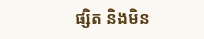ផ្សិត និងមិន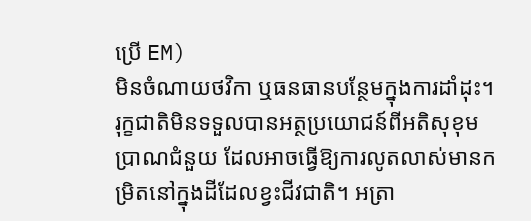ប្រើ EM)
មិនចំណាយថវិកា ឬធនធានបន្ថែមក្នុងការដាំដុះ។ រុក្ខជាតិមិនទទួលបានអត្ថប្រយោជន៍ពីអតិសុខុមប្រាណជំនួយ ដែលអាចធ្វើឱ្យការលូតលាស់មានកម្រិតនៅក្នុងដីដែលខ្វះជីវជាតិ។ អត្រា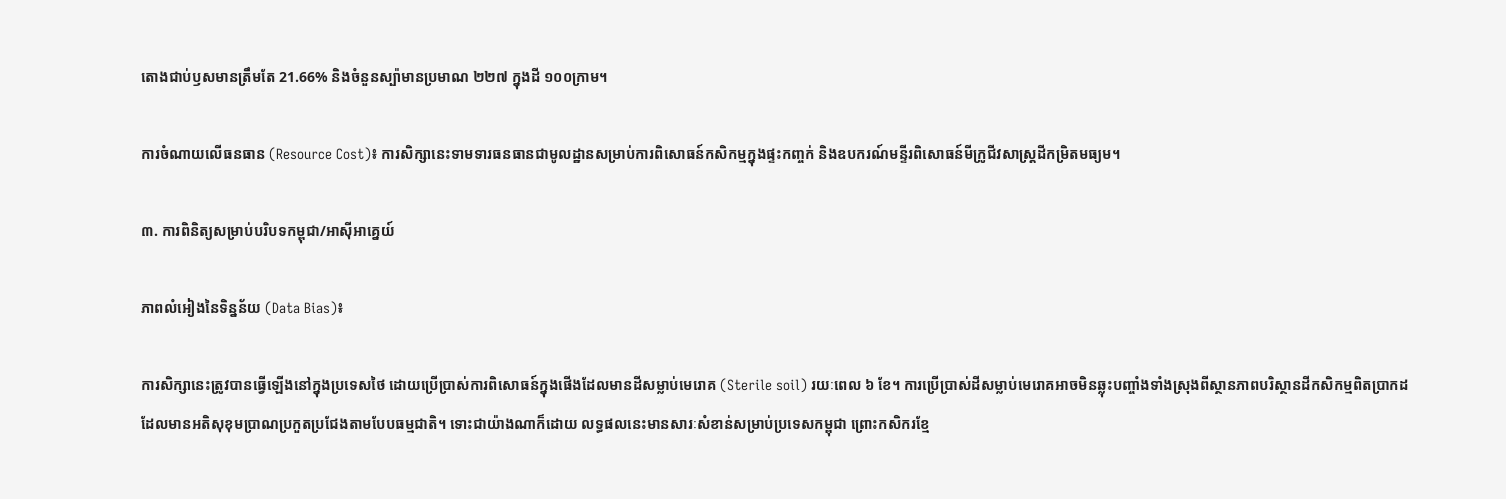តោងជាប់ឫសមានត្រឹមតែ 21.66% និងចំនួនស្ប៉ាមានប្រមាណ ២២៧ ក្នុងដី ១០០ក្រាម។

ការចំណាយលើធនធាន (Resource Cost)៖ ការសិក្សានេះទាមទារធនធានជាមូលដ្ឋានសម្រាប់ការពិសោធន៍កសិកម្មក្នុងផ្ទះកញ្ចក់ និងឧបករណ៍មន្ទីរពិសោធន៍មីក្រូជីវសាស្ត្រដីកម្រិតមធ្យម។

៣. ការពិនិត្យសម្រាប់បរិបទកម្ពុជា/អាស៊ីអាគ្នេយ៍

ភាពលំអៀងនៃទិន្នន័យ (Data Bias)៖

ការសិក្សានេះត្រូវបានធ្វើឡើងនៅក្នុងប្រទេសថៃ ដោយប្រើប្រាស់ការពិសោធន៍ក្នុងផើងដែលមានដីសម្លាប់មេរោគ (Sterile soil) រយៈពេល ៦ ខែ។ ការប្រើប្រាស់ដីសម្លាប់មេរោគអាចមិនឆ្លុះបញ្ចាំងទាំងស្រុងពីស្ថានភាពបរិស្ថានដីកសិកម្មពិតប្រាកដ ដែលមានអតិសុខុមប្រាណប្រកួតប្រជែងតាមបែបធម្មជាតិ។ ទោះជាយ៉ាងណាក៏ដោយ លទ្ធផលនេះមានសារៈសំខាន់សម្រាប់ប្រទេសកម្ពុជា ព្រោះកសិករខ្មែ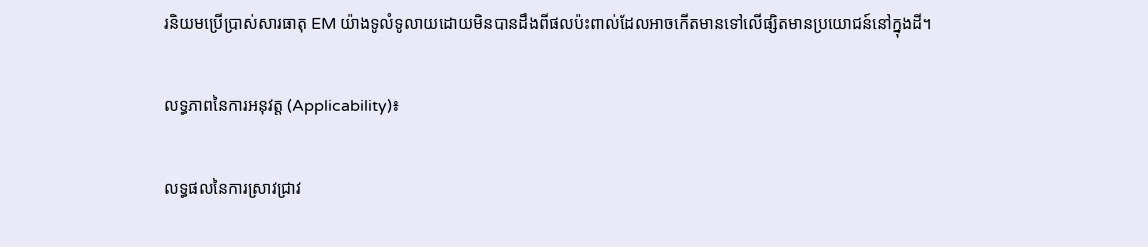រនិយមប្រើប្រាស់សារធាតុ EM យ៉ាងទូលំទូលាយដោយមិនបានដឹងពីផលប៉ះពាល់ដែលអាចកើតមានទៅលើផ្សិតមានប្រយោជន៍នៅក្នុងដី។

លទ្ធភាពនៃការអនុវត្ត (Applicability)៖

លទ្ធផលនៃការស្រាវជ្រាវ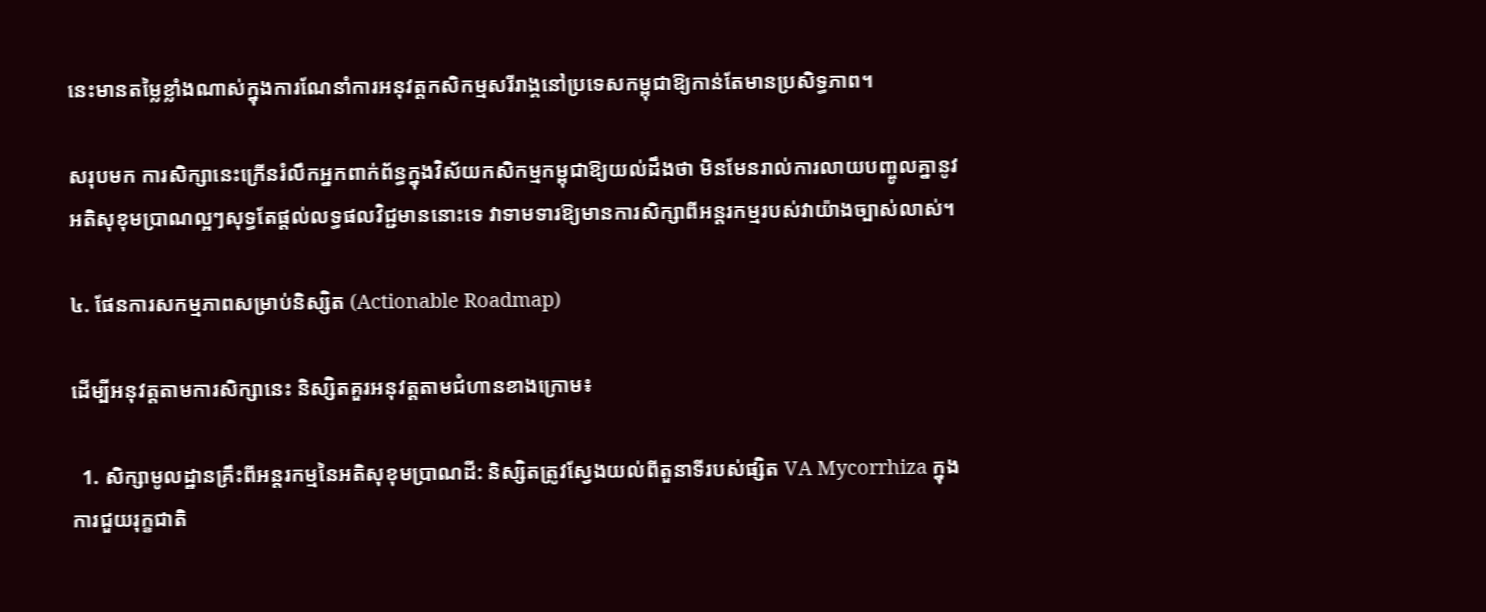នេះមានតម្លៃខ្លាំងណាស់ក្នុងការណែនាំការអនុវត្តកសិកម្មសរីរាង្គនៅប្រទេសកម្ពុជាឱ្យកាន់តែមានប្រសិទ្ធភាព។

សរុបមក ការសិក្សានេះក្រើនរំលឹកអ្នកពាក់ព័ន្ធក្នុងវិស័យកសិកម្មកម្ពុជាឱ្យយល់ដឹងថា មិនមែនរាល់ការលាយបញ្ចូលគ្នានូវអតិសុខុមប្រាណល្អៗសុទ្ធតែផ្តល់លទ្ធផលវិជ្ជមាននោះទេ វាទាមទារឱ្យមានការសិក្សាពីអន្តរកម្មរបស់វាយ៉ាងច្បាស់លាស់។

៤. ផែនការសកម្មភាពសម្រាប់និស្សិត (Actionable Roadmap)

ដើម្បីអនុវត្តតាមការសិក្សានេះ និស្សិតគួរអនុវត្តតាមជំហានខាងក្រោម៖

  1. សិក្សាមូលដ្ឋានគ្រឹះពីអន្តរកម្មនៃអតិសុខុមប្រាណដី: និស្សិតត្រូវស្វែងយល់ពីតួនាទីរបស់ផ្សិត VA Mycorrhiza ក្នុងការជួយរុក្ខជាតិ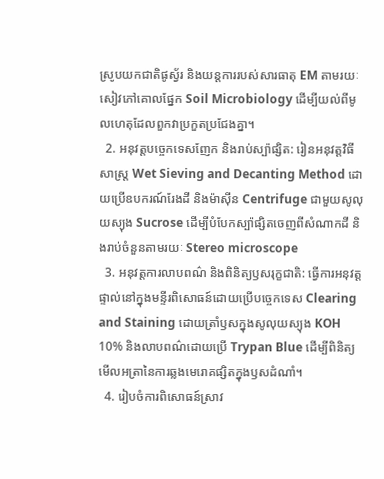ស្រូបយកជាតិផូស្វ័រ និងយន្តការរបស់សារធាតុ EM តាមរយៈសៀវភៅគោលផ្នែក Soil Microbiology ដើម្បីយល់ពីមូលហេតុដែលពួកវាប្រកួតប្រជែងគ្នា។
  2. អនុវត្តបច្ចេកទេសញែក និងរាប់ស្ប៉ាផ្សិត: រៀនអនុវត្តវិធីសាស្ត្រ Wet Sieving and Decanting Method ដោយប្រើឧបករណ៍រែងដី និងម៉ាស៊ីន Centrifuge ជាមួយសូលុយស្យុង Sucrose ដើម្បីបំបែកស្ប៉ាផ្សិតចេញពីសំណាកដី និងរាប់ចំនួនតាមរយៈ Stereo microscope
  3. អនុវត្តការលាបពណ៌ និងពិនិត្យឫសរុក្ខជាតិ: ធ្វើការអនុវត្តផ្ទាល់នៅក្នុងមន្ទីរពិសោធន៍ដោយប្រើបច្ចេកទេស Clearing and Staining ដោយត្រាំឫសក្នុងសូលុយស្យុង KOH 10% និងលាបពណ៌ដោយប្រើ Trypan Blue ដើម្បីពិនិត្យមើលអត្រានៃការឆ្លងមេរោគផ្សិតក្នុងឫសដំណាំ។
  4. រៀបចំការពិសោធន៍ស្រាវ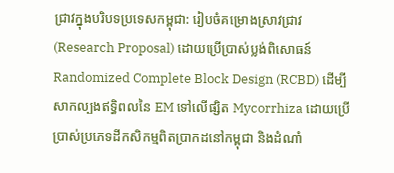ជ្រាវក្នុងបរិបទប្រទេសកម្ពុជា: រៀបចំគម្រោងស្រាវជ្រាវ (Research Proposal) ដោយប្រើប្រាស់ប្លង់ពិសោធន៍ Randomized Complete Block Design (RCBD) ដើម្បីសាកល្បងឥទ្ធិពលនៃ EM ទៅលើផ្សិត Mycorrhiza ដោយប្រើប្រាស់ប្រភេទដីកសិកម្មពិតប្រាកដនៅកម្ពុជា និងដំណាំ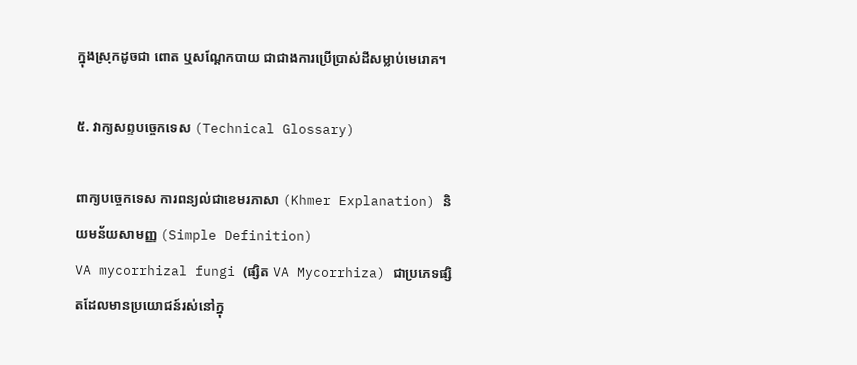ក្នុងស្រុកដូចជា ពោត ឬសណ្តែកបាយ ជាជាងការប្រើប្រាស់ដីសម្លាប់មេរោគ។

៥. វាក្យសព្ទបច្ចេកទេស (Technical Glossary)

ពាក្យបច្ចេកទេស ការពន្យល់ជាខេមរភាសា (Khmer Explanation) និយមន័យសាមញ្ញ (Simple Definition)
VA mycorrhizal fungi (ផ្សិត VA Mycorrhiza) ជាប្រភេទផ្សិតដែលមានប្រយោជន៍រស់នៅក្នុ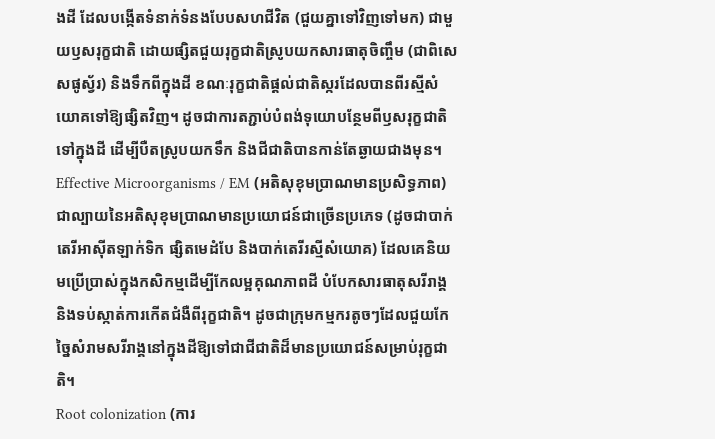ងដី ដែលបង្កើតទំនាក់ទំនងបែបសហជីវិត (ជួយគ្នាទៅវិញទៅមក) ជាមួយឫសរុក្ខជាតិ ដោយផ្សិតជួយរុក្ខជាតិស្រូបយកសារធាតុចិញ្ចឹម (ជាពិសេសផូស្វ័រ) និងទឹកពីក្នុងដី ខណៈរុក្ខជាតិផ្តល់ជាតិស្ករដែលបានពីរស្មីសំយោគទៅឱ្យផ្សិតវិញ។ ដូចជាការតភ្ជាប់បំពង់ទុយោបន្ថែមពីឫសរុក្ខជាតិទៅក្នុងដី ដើម្បីបឺតស្រូបយកទឹក និងជីជាតិបានកាន់តែឆ្ងាយជាងមុន។
Effective Microorganisms / EM (អតិសុខុមប្រាណមានប្រសិទ្ធភាព) ជាល្បាយនៃអតិសុខុមប្រាណមានប្រយោជន៍ជាច្រើនប្រភេទ (ដូចជាបាក់តេរីអាស៊ីតឡាក់ទិក ផ្សិតមេដំបែ និងបាក់តេរីរស្មីសំយោគ) ដែលគេនិយមប្រើប្រាស់ក្នុងកសិកម្មដើម្បីកែលម្អគុណភាពដី បំបែកសារធាតុសរីរាង្គ និងទប់ស្កាត់ការកើតជំងឺពីរុក្ខជាតិ។ ដូចជាក្រុមកម្មករតូចៗដែលជួយកែច្នៃសំរាមសរីរាង្គនៅក្នុងដីឱ្យទៅជាជីជាតិដ៏មានប្រយោជន៍សម្រាប់រុក្ខជាតិ។
Root colonization (ការ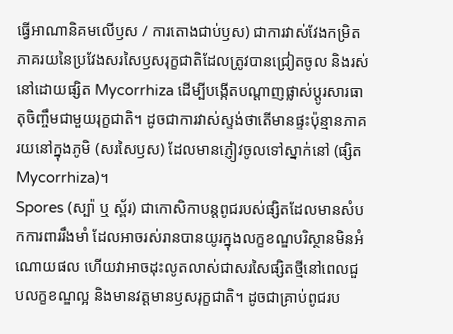ធ្វើអាណានិគមលើឫស / ការតោងជាប់ឫស) ជាការវាស់វែងកម្រិតភាគរយនៃប្រវែងសរសៃឫសរុក្ខជាតិដែលត្រូវបានជ្រៀតចូល និងរស់នៅដោយផ្សិត Mycorrhiza ដើម្បីបង្កើតបណ្តាញផ្លាស់ប្តូរសារធាតុចិញ្ចឹមជាមួយរុក្ខជាតិ។ ដូចជាការវាស់ស្ទង់ថាតើមានផ្ទះប៉ុន្មានភាគរយនៅក្នុងភូមិ (សរសៃឫស) ដែលមានភ្ញៀវចូលទៅស្នាក់នៅ (ផ្សិត Mycorrhiza)។
Spores (ស្ប៉ា ឬ ស្ព័រ) ជាកោសិកាបន្តពូជរបស់ផ្សិតដែលមានសំបកការពាររឹងមាំ ដែលអាចរស់រានបានយូរក្នុងលក្ខខណ្ឌបរិស្ថានមិនអំណោយផល ហើយវាអាចដុះលូតលាស់ជាសរសៃផ្សិតថ្មីនៅពេលជួបលក្ខខណ្ឌល្អ និងមានវត្តមានឫសរុក្ខជាតិ។ ដូចជាគ្រាប់ពូជរប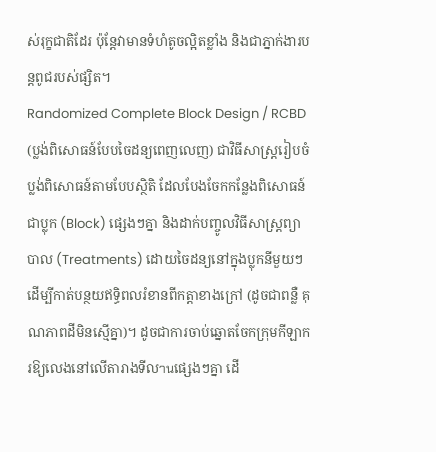ស់រុក្ខជាតិដែរ ប៉ុន្តែវាមានទំហំតូចល្អិតខ្លាំង និងជាភ្នាក់ងារបន្តពូជរបស់ផ្សិត។
Randomized Complete Block Design / RCBD (ប្លង់ពិសោធន៍បែបចៃដន្យពេញលេញ) ជាវិធីសាស្ត្ររៀបចំប្លង់ពិសោធន៍តាមបែបស្ថិតិ ដែលបែងចែកកន្លែងពិសោធន៍ជាប្លុក (Block) ផ្សេងៗគ្នា និងដាក់បញ្ចូលវិធីសាស្ត្រព្យាបាល (Treatments) ដោយចៃដន្យនៅក្នុងប្លុកនីមួយៗ ដើម្បីកាត់បន្ថយឥទ្ធិពលរំខានពីកត្តាខាងក្រៅ (ដូចជាពន្លឺ គុណភាពដីមិនស្មើគ្នា)។ ដូចជាការចាប់ឆ្នោតចែកក្រុមកីឡាករឱ្យលេងនៅលើតារាងទីលานផ្សេងៗគ្នា ដើ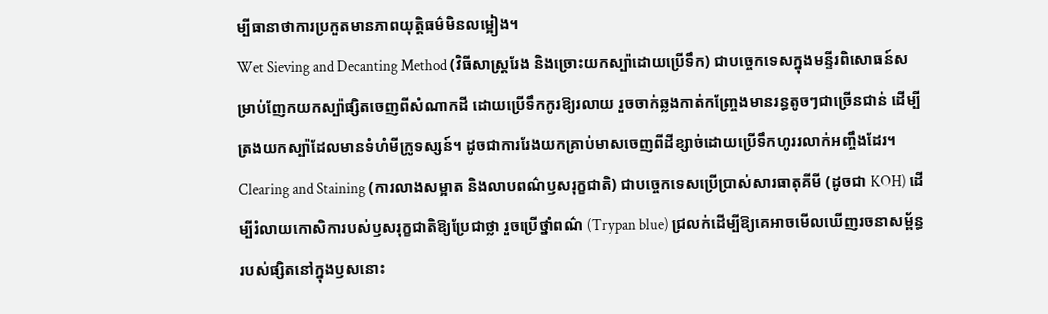ម្បីធានាថាការប្រកួតមានភាពយុត្តិធម៌មិនលម្អៀង។
Wet Sieving and Decanting Method (វិធីសាស្ត្ររែង និងច្រោះយកស្ប៉ាដោយប្រើទឹក) ជាបច្ចេកទេសក្នុងមន្ទីរពិសោធន៍សម្រាប់ញែកយកស្ប៉ាផ្សិតចេញពីសំណាកដី ដោយប្រើទឹកកូរឱ្យរលាយ រួចចាក់ឆ្លងកាត់កញ្ច្រែងមានរន្ធតូចៗជាច្រើនជាន់ ដើម្បីត្រងយកស្ប៉ាដែលមានទំហំមីក្រូទស្សន៍។ ដូចជាការរែងយកគ្រាប់មាសចេញពីដីខ្សាច់ដោយប្រើទឹកហូររលាក់អញ្ចឹងដែរ។
Clearing and Staining (ការលាងសម្អាត និងលាបពណ៌ឫសរុក្ខជាតិ) ជាបច្ចេកទេសប្រើប្រាស់សារធាតុគីមី (ដូចជា KOH) ដើម្បីរំលាយកោសិការបស់ឫសរុក្ខជាតិឱ្យប្រែជាថ្លា រួចប្រើថ្នាំពណ៌ (Trypan blue) ជ្រលក់ដើម្បីឱ្យគេអាចមើលឃើញរចនាសម្ព័ន្ធរបស់ផ្សិតនៅក្នុងឫសនោះ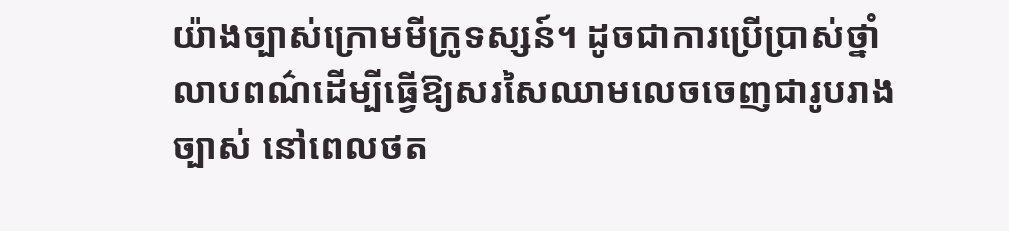យ៉ាងច្បាស់ក្រោមមីក្រូទស្សន៍។ ដូចជាការប្រើប្រាស់ថ្នាំលាបពណ៌ដើម្បីធ្វើឱ្យសរសៃឈាមលេចចេញជារូបរាងច្បាស់ នៅពេលថត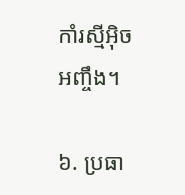កាំរស្មីអ៊ិចអញ្ចឹង។

៦. ប្រធា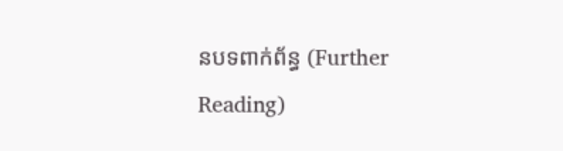នបទពាក់ព័ន្ធ (Further Reading)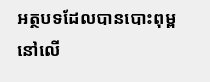អត្ថបទដែលបានបោះពុម្ពនៅលើ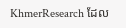KhmerResearch ដែល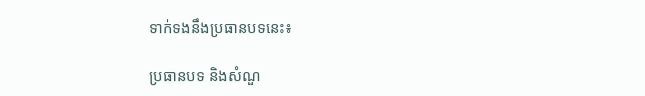ទាក់ទងនឹងប្រធានបទនេះ៖

ប្រធានបទ និងសំណួ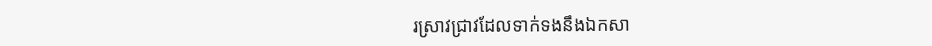រស្រាវជ្រាវដែលទាក់ទងនឹងឯកសា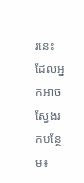រនេះ ដែលអ្នកអាចស្វែងរកបន្ថែម៖